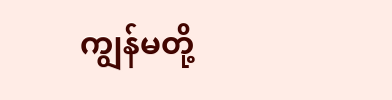ကျွန်မတို့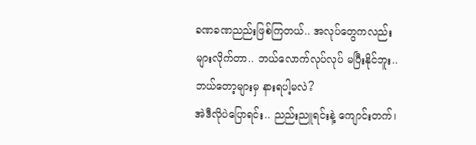ခဏခဏညည်းဖြစ်ကြတယ်.. အလုပ်တွေကလည်း များလိုက်တာ.. ဘယ်လောက်လုပ်လုပ် မပြီးနိုင်ဘူး.. ဘယ်တော့များမှ နားရပါ့မလဲ?
အဲဒီလိုပဲပြောရင်း.. ညည်းညူရင်းနဲ့ ကျောင်းတက်၊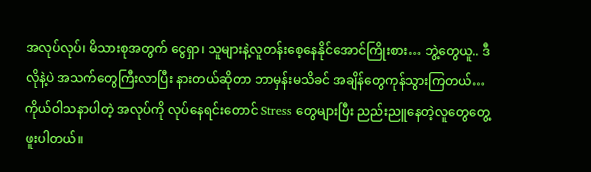အလုပ်လုပ်၊ မိသားစုအတွက် ငွေရှာ၊ သူများနဲ့လူတန်းစေ့နေနိုင်အောင်ကြိုးစား… ဘွဲ့တွေယူ.. ဒီလိုနဲ့ပဲ အသက်တွေကြီးလာပြီး နားတယ်ဆိုတာ ဘာမှန်းမသိခင် အချိန်တွေကုန်သွားကြတယ်…
ကိုယ်ဝါသနာပါတဲ့ အလုပ်ကို လုပ်နေရင်းတောင် Stress တွေများပြီး ညည်းညူနေတဲ့လူတွေတွေ့ဖူးပါတယ်။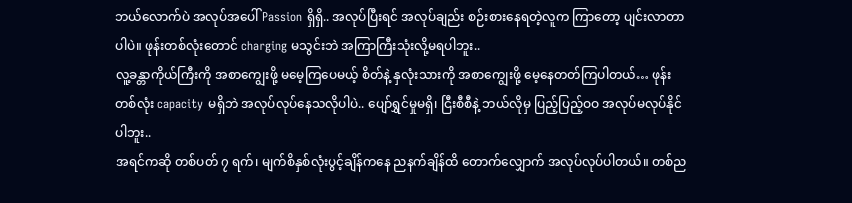ဘယ်လောက်ပဲ အလုပ်အပေါ် Passion ရှိရှိ.. အလုပ်ပြီးရင် အလုပ်ချည်း စဉ်းစားနေရတဲ့လူက ကြာတော့ ပျင်းလာတာပါပဲ။ ဖုန်းတစ်လုံးတောင် charging မသွင်းဘဲ အကြာကြီးသုံးလို့မရပါဘူး..
လူ့ခန္တာကိုယ်ကြီးကို အစာကျွေးဖို့ မမေ့ကြပေမယ့် စိတ်နဲ့ နှလုံးသားကို အစာကျွေးဖို့ မေ့နေတတ်ကြပါတယ်… ဖုန်းတစ်လုံး capacity မရှိဘဲ အလုပ်လုပ်နေသလိုပါပဲ.. ပျော်ရွှင်မှုမရှိ၊ ငြီးစီစီနဲ့ ဘယ်လိုမှ ပြည့်ပြည့်ဝဝ အလုပ်မလုပ်နိုင်ပါဘူး..
အရင်ကဆို တစ်ပတ် ၇ ရက်၊ မျက်စိနှစ်လုံးပွင့်ချိန်ကနေ ညနက်ချိန်ထိ တောက်လျှောက် အလုပ်လုပ်ပါတယ်။ တစ်ည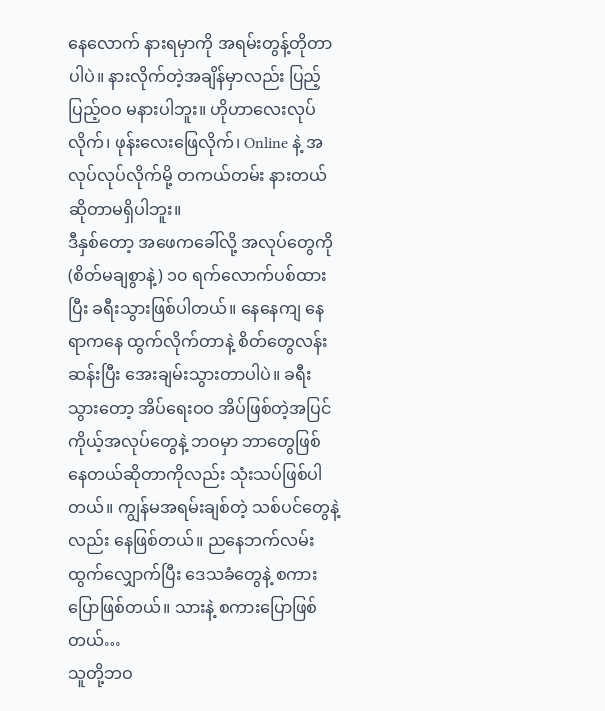နေလောက် နားရမှာကို အရမ်းတွန့်တိုတာပါပဲ။ နားလိုက်တဲ့အချိန်မှာလည်း ပြည့်ပြည့်ဝဝ မနားပါဘူး။ ဟိုဟာလေးလုပ်လိုက်၊ ဖုန်းလေးဖြေလိုက်၊ Online နဲ့ အလုပ်လုပ်လိုက်မို့ တကယ်တမ်း နားတယ်ဆိုတာမရှိပါဘူး။
ဒီနှစ်တော့ အဖေကခေါ်လို့ အလုပ်တွေကို (စိတ်မချစွာနဲ့) ၁၀ ရက်လောက်ပစ်ထားပြီး ခရီးသွားဖြစ်ပါတယ်။ နေနေကျ နေရာကနေ ထွက်လိုက်တာနဲ့ စိတ်တွေလန်းဆန်းပြီး အေးချမ်းသွားတာပါပဲ။ ခရီးသွားတော့ အိပ်ရေးဝဝ အိပ်ဖြစ်တဲ့အပြင် ကိုယ့်အလုပ်တွေနဲ့ ဘဝမှာ ဘာတွေဖြစ်နေတယ်ဆိုတာကိုလည်း သုံးသပ်ဖြစ်ပါတယ်။ ကျွန်မအရမ်းချစ်တဲ့ သစ်ပင်တွေနဲ့လည်း နေဖြစ်တယ်။ ညနေဘက်လမ်းထွက်လျှောက်ပြီး ဒေသခံတွေနဲ့ စကားပြောဖြစ်တယ်။ သားနဲ့ စကားပြောဖြစ်တယ်…
သူတို့ဘဝ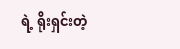ရဲ့ ရိုးရှင်းတဲ့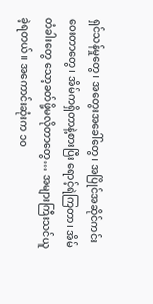ရှင်သန်မှုတွေ၊ အတွေးအခေါ်တွေ၊ အပြိုင်အဆိုင်ကင်းဝေးတာတွေ၊ အိမ်ကရှိတာနဲ့စားပြီး ရောင့်ရဲကြတာ၊ အိမ်တံခါးတွေ သော့ခတ်ဖို့မလိုတာတွေ… အများကြီးသင်ယူခဲ့ရတယ်။ အကောင်းဆုံးက ၁၀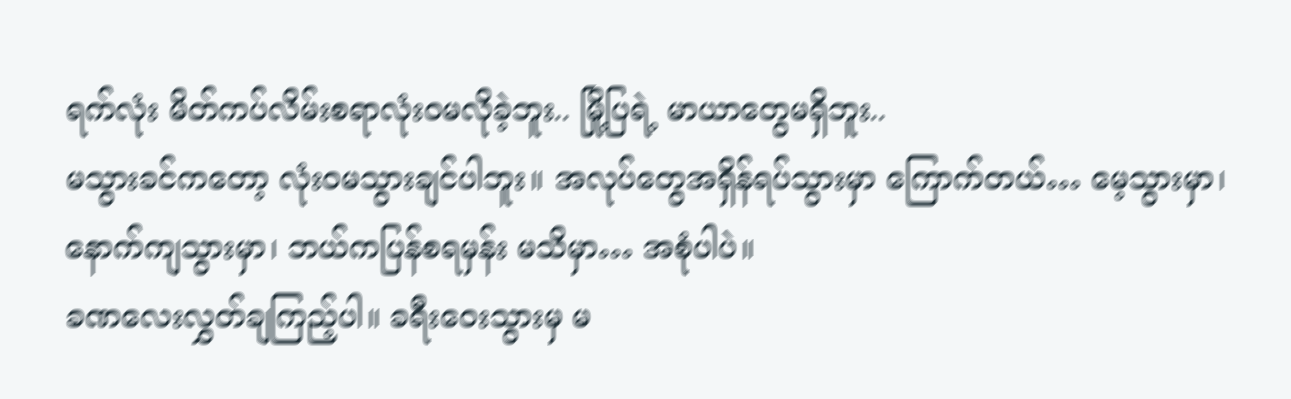ရက်လုံး မိတ်ကပ်လိမ်းစရာလုံးဝမလိုခဲ့ဘူး.. မြို့ပြရဲ့ မာယာတွေမရှိဘူး..
မသွားခင်ကတော့ လုံးဝမသွားချင်ပါဘူး။ အလုပ်တွေအရှိန်ရပ်သွားမှာ ကြောက်တယ်… မေ့သွားမှာ၊ နောက်ကျသွားမှာ၊ ဘယ်ကပြန်စရမှန်း မသိမှာ… အစုံပါပဲ။
ခဏလေးလွှတ်ချကြည့်ပါ။ ခရီးဝေးသွားမှ မ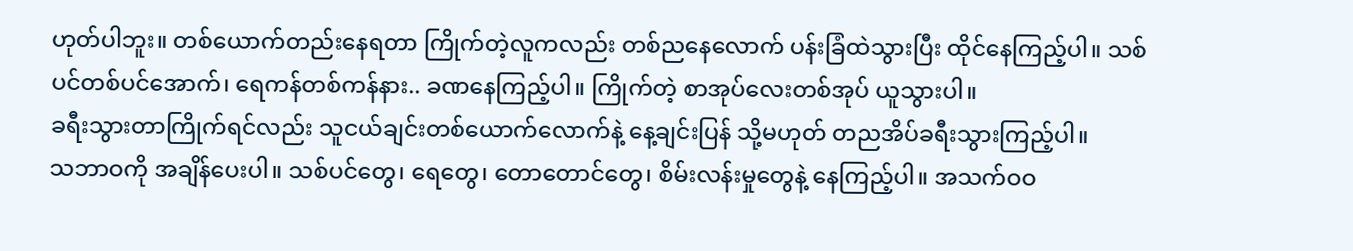ဟုတ်ပါဘူး။ တစ်ယောက်တည်းနေရတာ ကြိုက်တဲ့လူကလည်း တစ်ညနေလောက် ပန်းခြံထဲသွားပြီး ထိုင်နေကြည့်ပါ။ သစ်ပင်တစ်ပင်အောက်၊ ရေကန်တစ်ကန်နား.. ခဏနေကြည့်ပါ။ ကြိုက်တဲ့ စာအုပ်လေးတစ်အုပ် ယူသွားပါ။
ခရီးသွားတာကြိုက်ရင်လည်း သူငယ်ချင်းတစ်ယောက်လောက်နဲ့ နေ့ချင်းပြန် သို့မဟုတ် တညအိပ်ခရီးသွားကြည့်ပါ။
သဘာဝကို အချိန်ပေးပါ။ သစ်ပင်တွေ၊ ရေတွေ၊ တောတောင်တွေ၊ စိမ်းလန်းမှုတွေနဲ့ နေကြည့်ပါ။ အသက်ဝဝ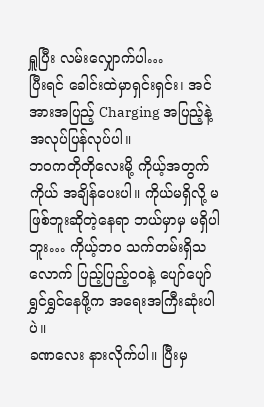ရှူပြီး လမ်းလျှောက်ပါ…
ပြီးရင် ခေါင်းထဲမှာရှင်းရှင်း၊ အင်အားအပြည့် Charging အပြည့်နဲ့ အလုပ်ပြန်လုပ်ပါ။
ဘဝကတိုတိုလေးမို့ ကိုယ့်အတွက်ကိုယ် အချိန်ပေးပါ။ ကိုယ်မရှိလို့ မဖြစ်ဘူးဆိုတဲ့နေရာ ဘယ်မှာမှ မရှိပါဘူး… ကိုယ့်ဘဝ သက်တမ်းရှိသလောက် ပြည့်ပြည့်ဝဝနဲ့ ပျော်ပျော်ရွှင်ရွှင်နေဖို့က အရေးအကြီးဆုံးပါပဲ။
ခဏလေး နားလိုက်ပါ။ ပြီးမှ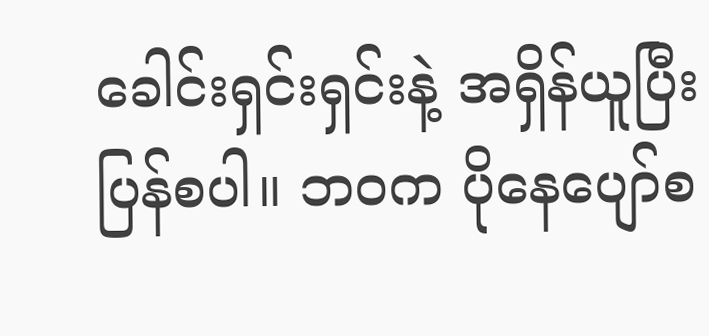ခေါင်းရှင်းရှင်းနဲ့ အရှိန်ယူပြီး ပြန်စပါ။ ဘဝက ပိုနေပျော်စ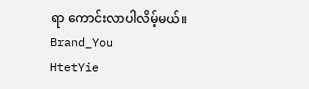ရာ ကောင်းလာပါလိမ့်မယ်။
Brand_You
HtetYie